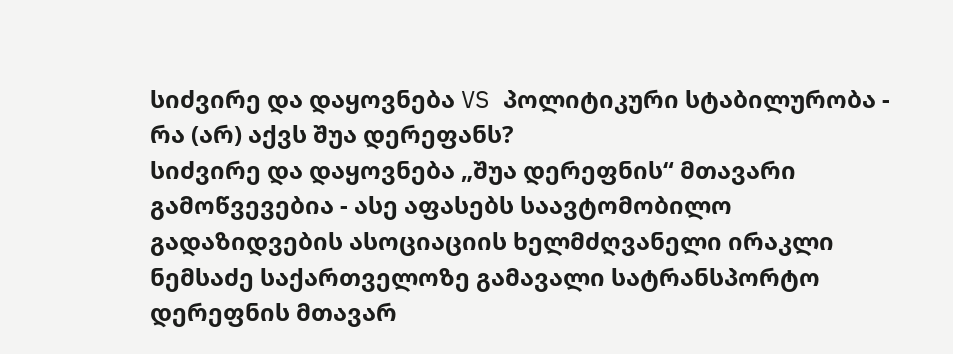სიძვირე და დაყოვნება VS პოლიტიკური სტაბილურობა - რა (არ) აქვს შუა დერეფანს?
სიძვირე და დაყოვნება „შუა დერეფნის“ მთავარი გამოწვევებია - ასე აფასებს საავტომობილო გადაზიდვების ასოციაციის ხელმძღვანელი ირაკლი ნემსაძე საქართველოზე გამავალი სატრანსპორტო დერეფნის მთავარ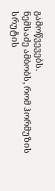გამოწვევებს.
ნემსაძე ამბობს, რომ ჰორმუზის სრუტის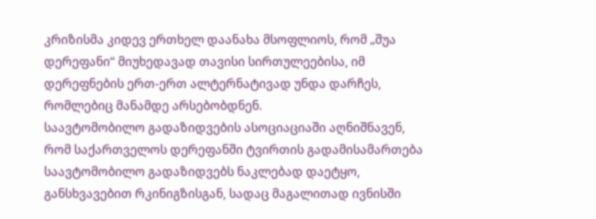კრიზისმა კიდევ ერთხელ დაანახა მსოფლიოს, რომ „შუა დერეფანი“ მიუხედავად თავისი სირთულეებისა, იმ დერეფნების ერთ-ერთ ალტერნატივად უნდა დარჩეს, რომლებიც მანამდე არსებობდნენ.
საავტომობილო გადაზიდვების ასოციაციაში აღნიშნავენ, რომ საქართველოს დერეფანში ტვირთის გადამისამართება საავტომობილო გადაზიდვებს ნაკლებად დაეტყო, განსხვავებით რკინიგზისგან, სადაც მაგალითად ივნისში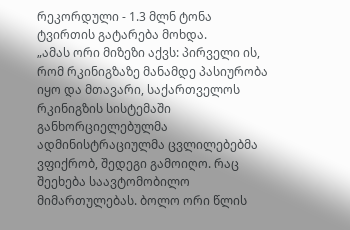რეკორდული - 1.3 მლნ ტონა ტვირთის გატარება მოხდა.
„ამას ორი მიზეზი აქვს: პირველი ის, რომ რკინიგზაზე მანამდე პასიურობა იყო და მთავარი, საქართველოს რკინიგზის სისტემაში განხორციელებულმა ადმინისტრაციულმა ცვლილებებმა ვფიქრობ, შედეგი გამოიღო. რაც შეეხება საავტომობილო მიმართულებას. ბოლო ორი წლის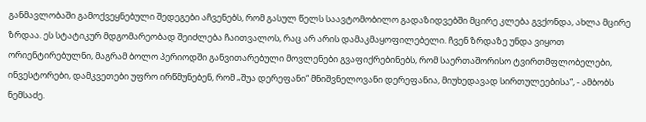განმავლობაში გამოქვეყნებული შედეგები აჩვენებს, რომ გასულ წელს საავტომობილო გადაზიდვებში მცირე კლება გვქონდა, ახლა მცირე ზრდაა. ეს სტატიკურ მდგომარეობად შეიძლება ჩაითვალოს, რაც არ არის დამაკმაყოფილებელი. ჩვენ ზრდაზე უნდა ვიყოთ ორიენტირებულნი, მაგრამ ბოლო პერიოდში განვითარებული მოვლენები გვაფიქრებინებს, რომ საერთაშორისო ტვირთმფლობელები, ინვესტორები, დამკვეთები უფრო ირწმუნებენ, რომ „შუა დერეფანი“ მნიშვნელოვანი დერეფანია, მიუხედავად სირთულეებისა“, - ამბობს ნემსაძე.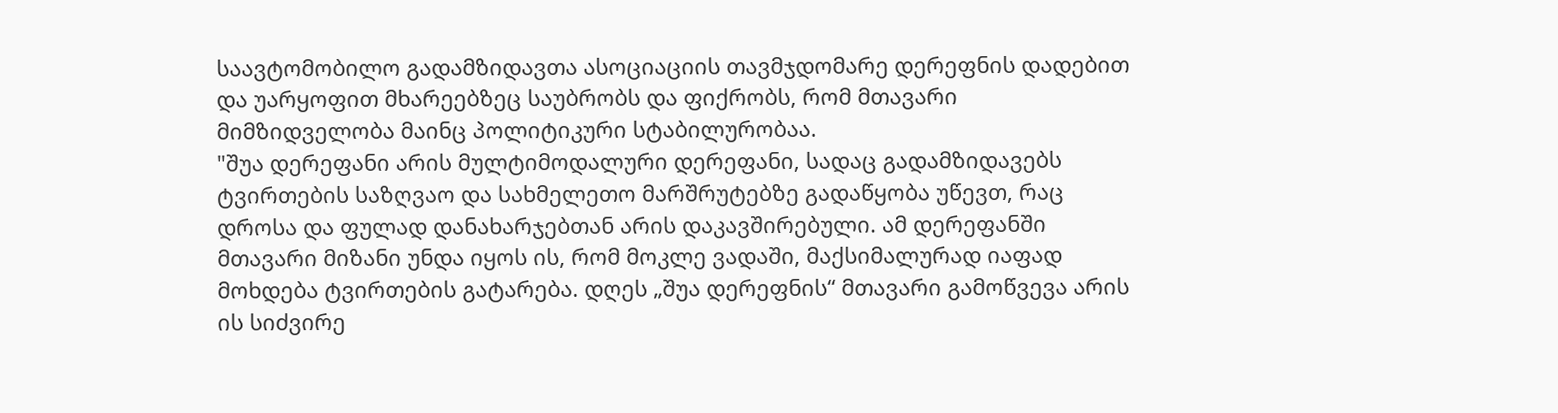საავტომობილო გადამზიდავთა ასოციაციის თავმჯდომარე დერეფნის დადებით და უარყოფით მხარეებზეც საუბრობს და ფიქრობს, რომ მთავარი მიმზიდველობა მაინც პოლიტიკური სტაბილურობაა.
"შუა დერეფანი არის მულტიმოდალური დერეფანი, სადაც გადამზიდავებს ტვირთების საზღვაო და სახმელეთო მარშრუტებზე გადაწყობა უწევთ, რაც დროსა და ფულად დანახარჯებთან არის დაკავშირებული. ამ დერეფანში მთავარი მიზანი უნდა იყოს ის, რომ მოკლე ვადაში, მაქსიმალურად იაფად მოხდება ტვირთების გატარება. დღეს „შუა დერეფნის“ მთავარი გამოწვევა არის ის სიძვირე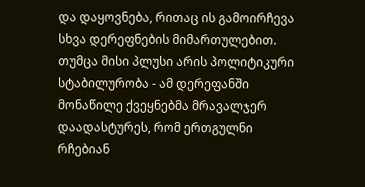და დაყოვნება, რითაც ის გამოირჩევა სხვა დერეფნების მიმართულებით. თუმცა მისი პლუსი არის პოლიტიკური სტაბილურობა - ამ დერეფანში მონაწილე ქვეყნებმა მრავალჯერ დაადასტურეს, რომ ერთგულნი რჩებიან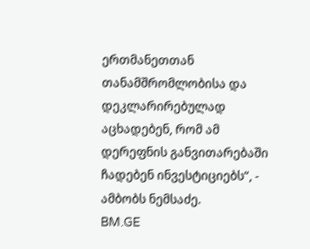ერთმანეთთან თანამშრომლობისა და დეკლარირებულად აცხადებენ, რომ ამ დერეფნის განვითარებაში ჩადებენ ინვესტიციებს“, - ამბობს ნემსაძე.
BM.GE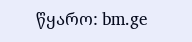წყარო: bm.ge